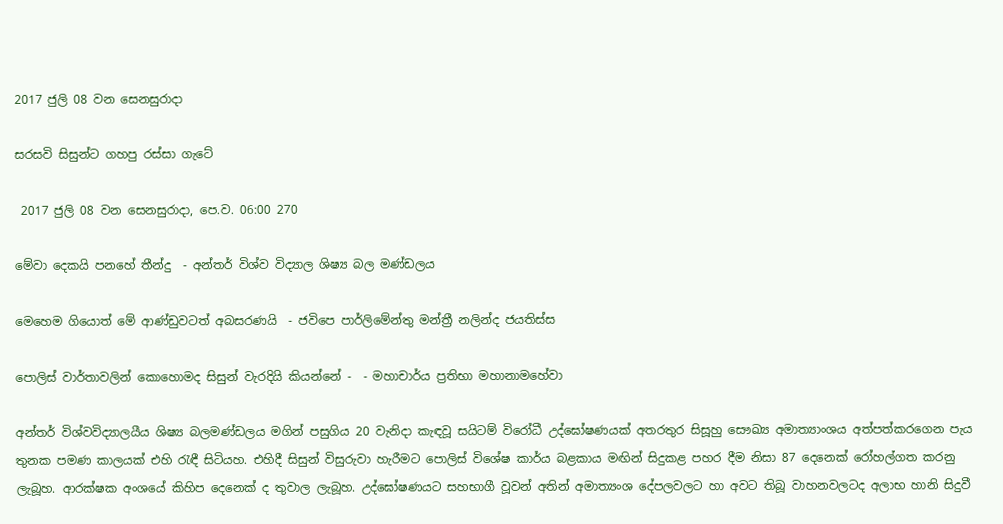2017 ජුලි 08 වන සෙනසුරාදා

සරසවි සිසුන්ට ගහපු රස්සා ගැටේ

 2017 ජුලි 08 වන සෙනසුරාදා, පෙ.ව. 06:00 270

මේවා දෙකයි පනහේ තීන්දු  - අන්තර් විශ්ව විද්‍යාල ශිෂ්‍ය බල මණ්ඩලය

මෙහෙම ගියොත් මේ ආණ්ඩුවටත් අබසරණයි  - ජවිපෙ පාර්ලිමේන්තු මන්ත්‍රී නලින්ද ජයතිස්ස

පොලිස් වාර්තාවලින් කොහොමද සිසුන් වැරදියි කියන්නේ -  - මහාචාර්ය ප්‍රතිභා මහානාමහේවා

අන්තර් විශ්වවිද්‍යාලයීය ශිෂ්‍ය බලමණ්ඩලය මගින් පසුගිය 20 වැනිදා කැඳවූ සයිටම් විරෝධී උද්ඝෝෂණයක් අතරතුර සිසූහු සෞඛ්‍ය අමාත්‍යාංශය අත්පත්කරගෙන පැය තුනක පමණ කාලයක් එහි රැඳී සිටියහ. එහිදී සිසුන් විසුරුවා හැරීමට පොලිස් විශේෂ කාර්ය බළකාය මඟින් සිදුකළ පහර දීම නිසා 87 දෙනෙක් රෝහල්ගත කරනු ලැබූහ. ආරක්ෂක අංශයේ කිහිප දෙනෙක් ද තුවාල ලැබූහ. උද්ඝෝෂණයට සහභාගී වූවන් අතින් අමාත්‍යංශ දේපලවලට හා අවට තිබූ වාහනවලටද අලාභ හානි සිදුවී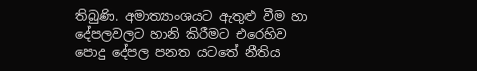තිබුණි. අමාත්‍යාංශයට ඇතුළු වීම හා දේපලවලට හානි කිරීමට එරෙහිව පොදු දේපල පනත යටතේ නීතිය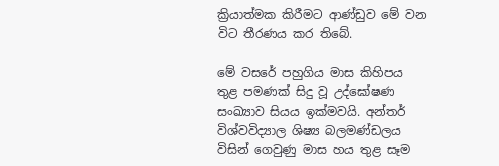ක්‍රියාත්මක කිරීමට ආණ්ඩුව මේ වන විට තීරණය කර තිබේ.

මේ වසරේ පහුගිය මාස කිහිපය තුළ පමණක් සිදු වූ උද්ඝෝෂණ සංඛ්‍යාව සියය ඉක්මවයි. අන්තර් විශ්වවිද්‍යාල ශිෂ්‍ය බලමණ්ඩලය විසින් ගෙවුණු මාස හය තුළ සෑම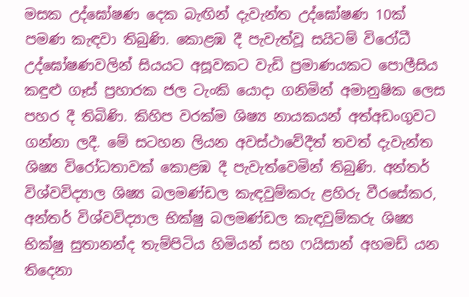මසක උද්ඝෝෂණ දෙක බැඟින් දැවැන්ත උද්ඝෝෂණ 10ක් පමණ කැඳවා තිබුණි. කොළඹ දී පැවැත්වූ සයිටම් විරෝධී උද්ඝෝෂණවලින් සියයට අසූවකට වැඩි ප්‍රමාණයකට පොලීසිය කඳුළු ගෑස් ප්‍රහාරක ජල ටැංකි යොදා ගනිමින් අමානුෂික ලෙස පහර දී තිබිණි. කිහිප වරක්ම ශිෂ්‍ය නායකයන් අත්අඩංගුවට ගන්නා ලදී. මේ සටහන ලියන අවස්ථාවේදීත් තවත් දැවැන්ත ශිෂ්‍ය විරෝධතාවක් කොළඹ දී පැවැත්වෙමින් තිබුණි. අන්තර් විශ්වවිද්‍යාල ශිෂ්‍ය බලමණ්ඩල කැඳවුම්කරු ළහිරු වීරසේකර, අන්තර් විශ්වවිද්‍යාල භික්ෂු බලමණ්ඩල කැඳවුම්කරු ශිෂ්‍ය භික්ෂු සුතානන්ද තැම්පිටිය හිමියන් සහ ෆයිසාන් අහමඩ් යන තිදෙනා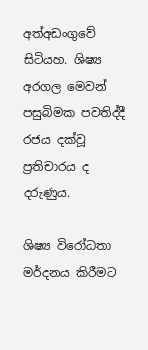අත්අඩංගුවේ සිටියහ. ශිෂ්‍ය අරගල මෙවන් පසුබිමක පවතිද්දී රජය දක්වූ ප්‍රතිචාරය ද දරුණුය.

ශිෂ්‍ය විරෝධතා මර්දනය කිරීමට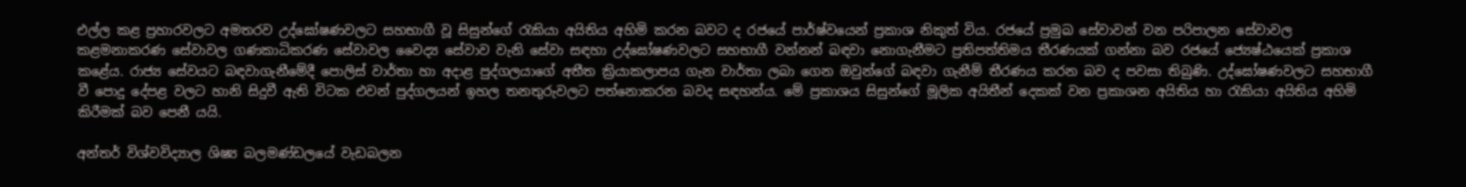එල්ල කළ ප්‍රහාරවලට අමතරව උද්ඝෝෂණවලට සහභාගී වූ සිසුන්ගේ රැකියා අයිතිය අහිමි කරන බවට ද රජයේ පාර්ෂ්වයෙන් ප්‍රකාශ නිකුත් විය. රජයේ ප්‍රමුඛ සේවාවන් වන පරිපාලන සේවාවල කළමනාකරණ සේවාවල ගණකාධිකරණ සේවාවල වෛද්‍ය සේවාව වැනි සේවා සඳහා උද්ඝෝෂණවලට සහභාගී වන්නන් බඳවා නොගැනීමට ප්‍රතිපත්තිමය තීරණයක් ගන්නා බව රජයේ ජ්‍යෙෂ්ඨයෙක් ප්‍රකාශ කළේය. රාජ්‍ය සේවයට බඳවාගැනීමේදී පොලිස් වාර්තා හා අදාළ පුද්ගලයාගේ අතීත ක්‍රියාකලාපය ගැන වාර්තා ලබා ගෙන ඔවුන්ගේ බඳවා ගැනීම් තීරණය කරන බව ද පවසා තිබුණි. උද්ඝෝෂණවලට සහභාගී වී පොදු දේපළ වලට හානි සිදුවී ඇති විටක එවන් පුද්ගලයන් ඉහල තනතුරුවලට පත්නොකරන බවද සඳහන්ය. මේ ප්‍රකාශය සිසුන්ගේ මූලික අයිතීන් දෙකක් වන ප්‍රකාශන අයිතිය හා රැකියා අයිතිය අහිමි කිරීමක් බව පෙනී යයි.

අන්තර් විශ්වවිද්‍යාල ශිෂ්‍ය බලමණ්ඩලයේ වැඩබලන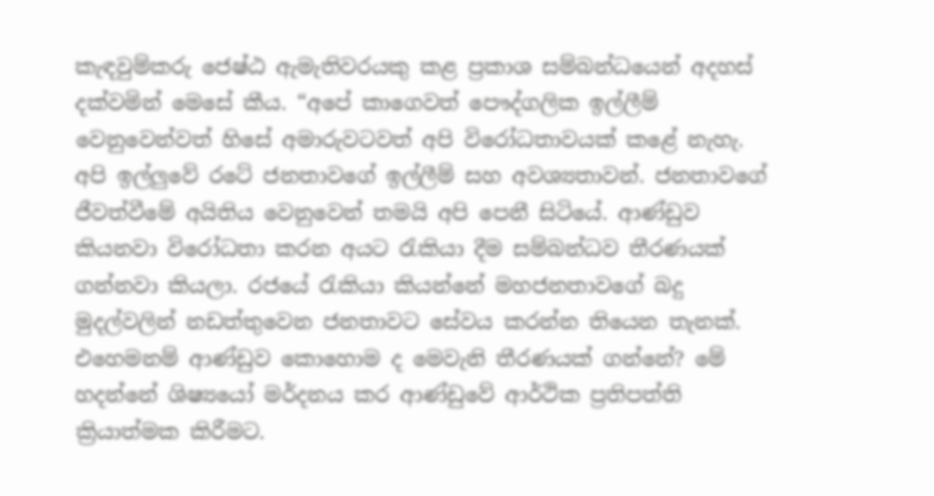කැඳවුම්කරු ‍ජෙෂ්ඨ ඇමැතිවරයකු කළ ප්‍රකාශ සම්බන්ධයෙන් අදහස් දක්වමින් මෙසේ කීය. “අපේ කාගෙවත් පෞද්ගලික ඉල්ලීම් වෙනුවෙන්වත් හිසේ අමාරුවටවත් අපි විරෝධතාවයක් කළේ නැහැ. අපි ඉල්ලුවේ රටේ ජනතාවගේ ඉල්ලීම් සහ අවශ්‍යතාවන්. ජනතාවගේ ජීවත්වීමේ අයිතිය වෙනුවෙන් තමයි අපි පෙනී සිටියේ. ආණ්ඩුව කියනවා විරෝධතා කරන අයට රැකියා දීම සම්බන්ධව තීරණයක් ගන්නවා කියලා. රජයේ රැකියා කියන්නේ මහජනතාවගේ බදු මුදල්වලින් නඩත්තුවෙන ජනතාවට සේවය කරන්න තියෙන තැනක්. එහෙමනම් ආණ්ඩුව කොහොම ද මෙවැනි තීරණයක් ගන්නේ? මේ හදන්නේ ශිෂ්‍යයෝ මර්දනය කර ආණ්ඩුවේ ආර්ථික ප්‍රතිපත්ති ක්‍රියාත්මක කිරීමට.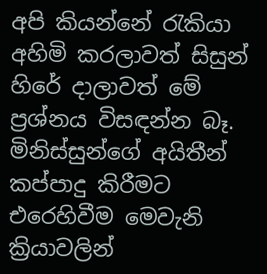අපි කියන්නේ රැකියා අහිමි කරලාවත් සිසුන් හිරේ දාලාවත් මේ ප්‍රශ්නය විසඳන්න බෑ. මිනිස්සුන්ගේ අයිතීන් කප්පාදු කිරීමට එරෙහිවීම මෙවැනි ක්‍රියාවලින්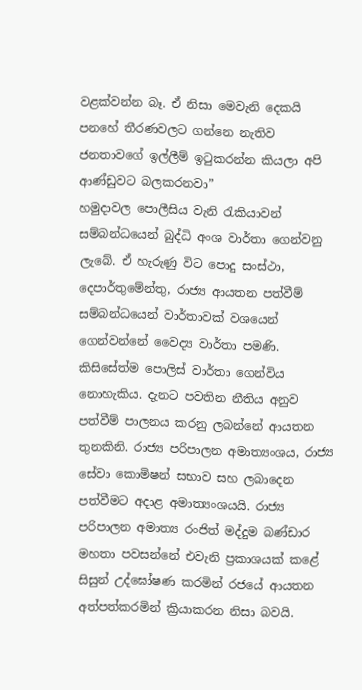වළක්වන්න බෑ. ඒ නිසා මෙවැනි දෙකයි පනහේ තීරණවලට ගන්නෙ නැතිව ජනතාවගේ ඉල්ලීම් ඉටුකරන්න කියලා අපි ආණ්ඩුවට බලකරනවා”
හමුදාවල පොලීසිය වැනි රැකියාවන් සම්බන්ධයෙන් බුද්ධි අංශ වාර්තා ගෙන්වනු ලැබේ. ඒ හැරුණු විට පොදු සංස්ථා, දෙපාර්තුමේන්තු, රාජ්‍ය ආයතන පත්වීම් සම්බන්ධයෙන් වාර්තාවක් වශයෙන් ගෙන්වන්නේ වෛද්‍ය වාර්තා පමණි. කිසිසේත්ම පොලිස් වාර්තා ගෙන්විය නොහැකිය. දැනට පවතින නීතිය අනුව පත්වීම් පාලනය කරනු ලබන්නේ ආයතන තුනකිනි. රාජ්‍ය පරිපාලන අමාත්‍යංශය, රාජ්‍ය සේවා කොමිෂන් සභාව‍ සහ ලබාදෙන පත්වීමට අදාළ අමාත්‍යංශයයි. රාජ්‍ය පරිපාලන අමාත්‍ය රංජිත් මද්දුම බණ්ඩාර මහතා පවසන්නේ එවැනි ප්‍රකාශයක් කළේ සිසුන් උද්ඝෝෂණ කරමින් රජයේ ආයතන අත්පත්කරමින් ක්‍රියාකරන නිසා බවයි.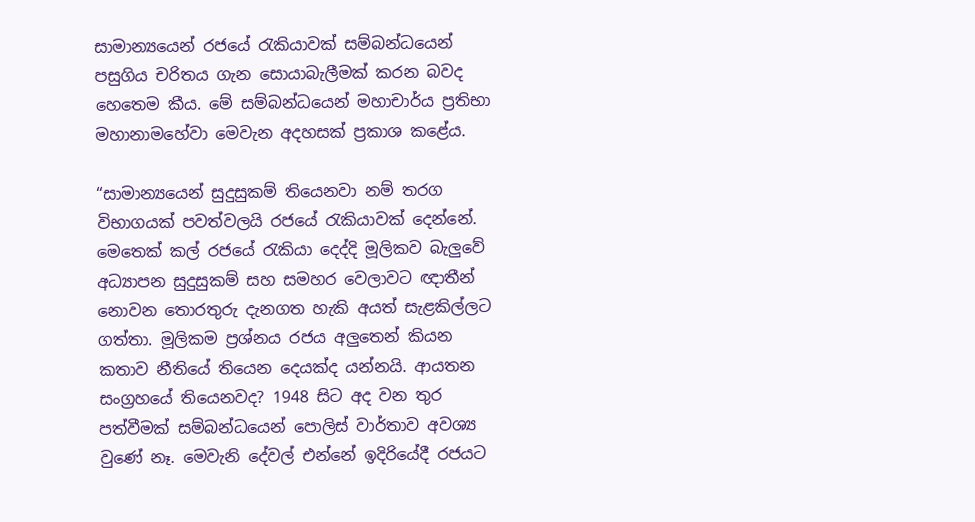සාමාන්‍යයෙන් රජයේ රැකියාවක් සම්බන්ධයෙන් පසුගිය චරිතය ගැන සොයාබැලීමක් කරන බවද හෙතෙම කීය. මේ සම්බන්ධයෙන් මහාචාර්ය ප්‍රතිභා මහානාමහේවා මෙවැන අදහසක් ප්‍රකාශ කළේය.

“සාමාන්‍ය‍යෙන් සුදුසුකම් තියෙනවා නම් තරග විභාගයක් පවත්වලයි රජයේ රැකියාවක් දෙන්නේ. මෙතෙක් කල් රජයේ රැකියා දෙද්දි මූලිකව බැලුවේ අධ්‍යාපන සුදුසුකම් සහ සමහර වෙලාවට ඥාතීන් නොවන තොරතුරු දැනගත හැකි අයත් සැළකිල්ලට ගත්තා. මූලිකම ප්‍රශ්නය රජය අලුතෙන් කියන කතාව නීතියේ තියෙන දෙයක්ද යන්නයි. ආයතන සංග්‍රහයේ තියෙනවද? 1948 සිට අද වන තුර පත්වීමක් සම්බන්ධයෙන් පොලිස් වාර්තාව අවශ්‍ය වුණේ නෑ. මෙවැනි දේවල් එන්නේ ඉදිරියේදී රජයට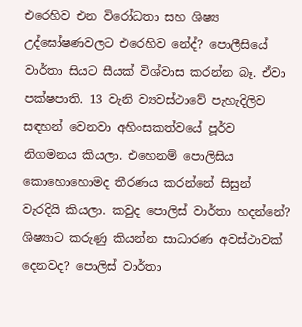එරෙහිව එන විරෝධතා සහ ශිෂ්‍ය උද්ඝෝෂණවලට එරෙහිව නේද්‍? පොලීසියේ වාර්තා සියට සීයක් විශ්වාස කරන්න බෑ. ඒවා පක්ෂපාති. 13 වැනි ව්‍යවස්ථාවේ පැහැදිලිව සඳහන් වෙනවා අහිංසකත්වයේ පූර්ව නිගමනය කියලා. එහෙනම් පොලිසිය කොහොහොමද තීරණය කරන්නේ සිසුන් වැරදියි කියලා. කවුද පොලිස් වාර්තා හදන්නේ? ශිෂ්‍යාට කරුණු කියන්න සාධාරණ අවස්ථාවක් දෙනවද? පොලිස් වාර්තා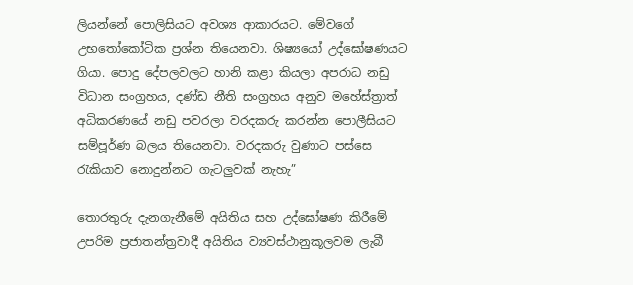ලියන්නේ පොලිසියට අවශ්‍ය ආකාරයට. මේවගේ උභතෝකෝටික ප්‍රශ්න තියෙනවා. ශිෂ්‍යයෝ උද්ඝෝෂණයට ගියා. පොදු දේපලවලට හානි කළා කියලා අපරාධ නඩු විධාන සංග්‍රහය, දණ්ඩ නීති සංග්‍රහය අනුව මහේස්ත්‍රාත් අධිකරණයේ නඩු පවරලා වරදකරු කරන්න පොලීසියට සම්පූර්ණ බලය තියෙනවා. වරදකරු වුණාට පස්සෙ රැකියාව නොදුන්නට ගැටලුවක් නැහැ”

තොරතුරු දැනගැනීමේ අයිතිය සහ උද්ඝෝෂණ කිරීමේ උපරිම ප්‍රජාතන්ත්‍රවාදී අයිතිය ව්‍යවස්ථානුකූලවම ලැබී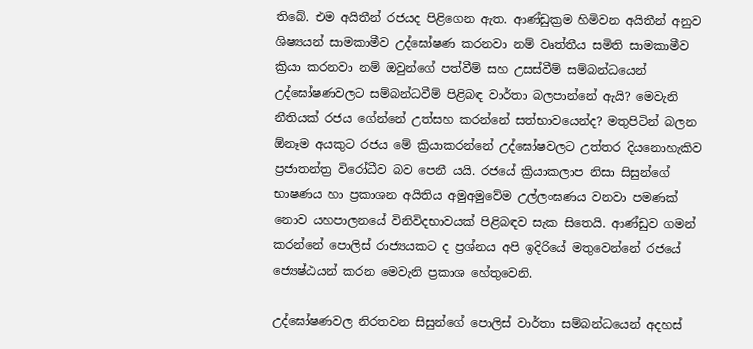තිබේ. එම අයිතීන් රජයද පිළිගෙන ඇත. ආණ්ඩුක්‍රම හිමිවන අයිතීන් අනුව ශිෂ්‍යයන් සාමකාමීව උද්ඝෝෂණ කරනවා නම් වෘත්තීය සමිති සාමකාමීව ක්‍රියා කරනවා නම් ඔවුන්ගේ පත්වීම් සහ උසස්වීම් සම්බන්ධයෙන් උද්ඝෝෂණවලට සම්බන්ධවීම් පිළිබඳ වාර්තා බලපාන්නේ ඇයි? මෙවැනි නීතියක් රජය ගේන්නේ උත්සහ කරන්නේ සත්භාවයෙන්ද? මතුපිටින් බලන ඕනෑම අයකුට රජය මේ ක්‍රියාකරන්නේ උද්ඝෝෂවලට උත්තර දියනොහැකිව ප්‍රජාතන්ත්‍ර විරෝධීව බව පෙනී යයි. රජයේ ක්‍රියාකලාප නිසා සිසුන්ගේ භාෂණය හා ප්‍රකාශන අයිතිය අමුඅමුවේම උල්ලංඝණය වනවා පමණක් නොව යහපාලනයේ විනිවිදභාවයක් පිළිබඳව සැක සිතෙයි. ආණ්ඩුව ගමන් කරන්නේ පොලිස් රාජ්‍යයකට ද ප්‍රශ්නය අපි ඉදිරියේ මතුවෙන්නේ රජයේ ජ්‍යෙෂ්ඨයන් කරන මෙවැනි ප්‍රකාශ හේතුවෙනි.

උද්ඝෝෂණවල නිරතවන සිසුන්ගේ පොලිස් වාර්තා සම්බන්ධයෙන් අදහස්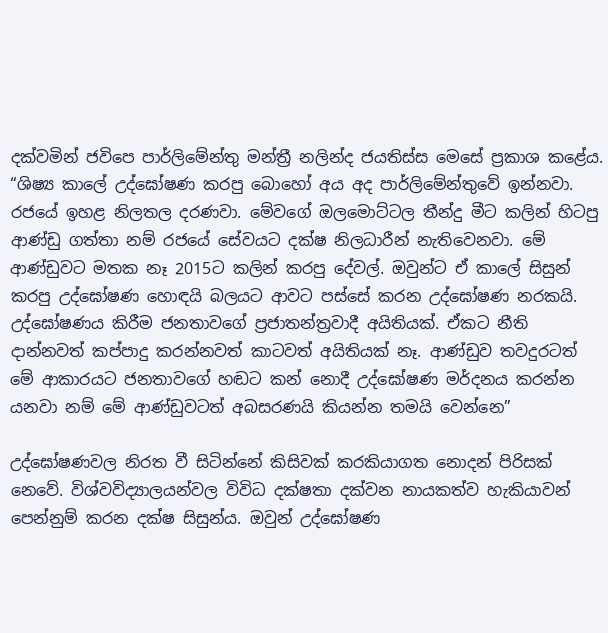දක්වමින් ජවිපෙ පාර්ලිමේන්තු මන්ත්‍රී නලින්ද ජයතිස්ස මෙසේ ප්‍රකාශ කළේය. “ශිෂ්‍ය කා‍ලේ උද්ඝෝෂණ කරපු බොහෝ අය අද පාර්ලිමේන්තුවේ ඉන්නවා. රජයේ ඉහළ නිලතල දරණවා. මේවගේ ඔලමොට්ටල තීන්දු මීට කලින් හිටපු ආණ්ඩු ගත්තා නම් රජයේ සේවයට දක්ෂ නිලධාරීන් නැතිවෙනවා. මේ ආණ්ඩුවට මතක නෑ 2015ට කලින් කරපු දේවල්. ඔවුන්ට ඒ කාලේ සිසුන් කරපු උද්ඝෝෂණ හොඳයි බලයට ආවට පස්සේ කරන උද්ඝෝෂණ නරකයි. උද්ඝෝෂණය කිරීම ජනතාවගේ ප්‍රජාතන්ත්‍රවාදී අයිතියක්. ඒකට නීති දාන්නවත් කප්පාදු කරන්නවත් කාටවත් අයිතියක් නෑ. ආණ්ඩුව තවදුරටත් මේ ආකාරයට ජනතාවගේ හඬට කන් නොදී උද්ඝෝෂණ මර්දනය කරන්න යනවා නම් මේ ආණ්ඩුවටත් අබසරණයි කියන්න තමයි වෙන්නෙ”

උද්ඝෝෂණවල නිරත වී සිටින්නේ කිසිවක් කරකියාගත නොදන් පිරිසක් නෙවේ. විශ්වවිද්‍යාලයන්වල විවිධ දක්ෂතා දක්වන නායකත්ව හැකියාවන් පෙන්නුම් කරන දක්ෂ සිසුන්ය. ඔවුන් උද්ඝෝෂණ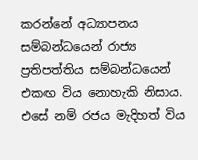කරන්නේ අධ්‍යාපනය සම්බන්ධයෙන් රාජ්‍ය ප්‍රතිපත්තිය සම්බන්ධයෙන් එකඟ විය නොහැකි නිසාය. එසේ නම් රජය මැදිහත් විය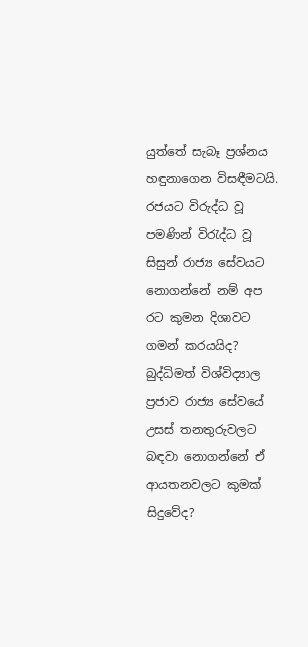යුත්තේ සැබෑ ප්‍රශ්නය හඳුනාගෙන විසඳීමටයි. රජයට විරුද්ධ වූ පමණින් විරැද්ධ වූ සිසුන් රාජ්‍ය සේවයට නොගන්නේ නම් අප රට කුමන දිශාවට ගමන් කරයයිද? බුද්ධිමත් විශ්විද්‍යාල ප්‍රජාව රාජ්‍ය සේවයේ උසස් තනතුරුවලට බඳවා නොගන්නේ ඒ ආයතනවලට කුමක් සිදුවේද?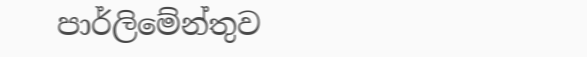පාර්ලිමේන්තුව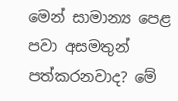මෙන් සාමාන්‍ය පෙළ පවා අසමතුන් පත්කරනවාද? මේ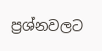ප්‍රශ්නවලට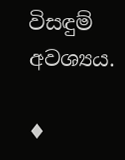විසඳුම් අවශ්‍යය.

♦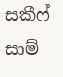සකීෆ් සාම්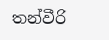තන්වීරි